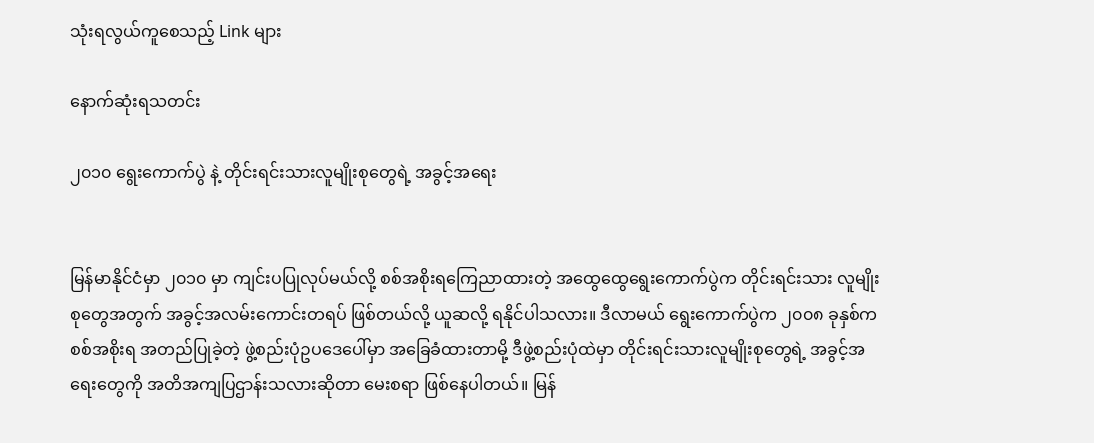သုံးရလွယ်ကူစေသည့် Link များ

နောက်ဆုံးရသတင်း

၂၀၁၀ ရွေးကောက်ပွဲ နဲ့ တိုင်းရင်းသားလူမျိုးစုတွေရဲ့ အခွင့်အရေး


မြန်မာနိုင်ငံမှာ ၂၀၁၀ မှာ ကျင်းပပြုလုပ်မယ်လို့ စစ်အစိုးရကြေညာထားတဲ့ အထွေထွေရွေးကောက်ပွဲက တိုင်းရင်းသား လူမျိုးစုတွေအတွက် အခွင့်အလမ်းကောင်းတရပ် ဖြစ်တယ်လို့ ယူဆလို့ ရနိုင်ပါသလား။ ဒီလာမယ် ရွေးကောက်ပွဲက ၂၀၀၈ ခုနှစ်က စစ်အစိုးရ အတည်ပြုခဲ့တဲ့ ဖွဲ့စည်းပုံဥပဒေပေါ်မှာ အခြေခံထားတာမို့ ဒီဖွဲ့စည်းပုံထဲမှာ တိုင်းရင်းသားလူမျိုးစုတွေရဲ့ အခွင့်အရေးတွေကို အတိအကျပြဌာန်းသလားဆိုတာ မေးစရာ ဖြစ်နေပါတယ်။ မြန်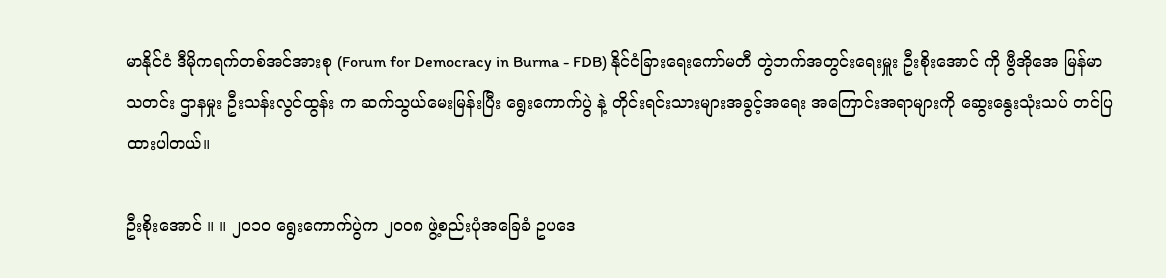မာနိုင်ငံ ဒီမိုကရက်တစ်အင်အားစု (Forum for Democracy in Burma - FDB) နိုင်ငံခြားရေးကော်မတီ တွဲဘက်အတွင်းရေးမှူး ဦးစိုးအောင် ကို ဗွီအိုအေ မြန်မာ သတင်း ဌာနမှုး ဦးသန်းလွင်ထွန်း က ဆက်သွယ်မေးမြန်းပြီး ရွေးကောက်ပွဲ နဲ့ တိုင်းရင်းသားများအခွင့်အရေး အကြောင်းအရာများကို ဆွေးနွေးသုံးသပ် တင်ပြထားပါတယ်။

ဦးစိုးအောင် ။ ။ ၂၀၁၀ ရွေးကောက်ပွဲက ၂၀၀၈ ဖွဲ့စည်းပုံအခြေခံ ဥပဒေ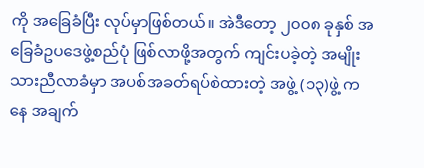ကို အခြေခံပြီး လုပ်မှာဖြစ်တယ်။ အဲဒီတော့ ၂၀၀၈ ခုနှစ် အခြေခံဥပဒေဖွဲ့စည်ပုံ ဖြစ်လာဖို့အတွက် ကျင်းပခဲ့တဲ့ အမျိုးသားညီလာခံမှာ အပစ်အခတ်ရပ်စဲထားတဲ့ အဖွဲ့ (၁၃)ဖွဲ့ ကနေ အချက်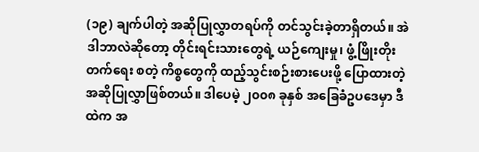(၁၉) ချက်ပါတဲ့ အဆိုပြုလွှာတရပ်ကို တင်သွင်းခဲ့တာရှိတယ်။ အဲဒါဘာလဲဆိုတော့ တိုင်းရင်းသားတွေရဲ့ ယဉ်ကျေးမှု၊ ဖွံ့ဖြိုးတိုးတက်ရေး စတဲ့ ကိစ္စတွေကို ထည့်သွင်းစဉ်းစားပေးဖို့ ပြောထားတဲ့ အဆိုပြုလွှာဖြစ်တယ်။ ဒါပေမဲ့ ၂၀၀၈ ခုနှစ် အခြေခံဥပဒေမှာ ဒီထဲက အ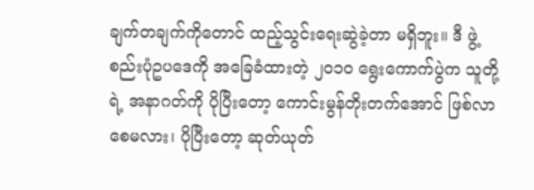ချက်တချက်ကိုတောင် ထည့်သွင်းရေးဆွဲခဲ့တာ မရှိဘူး။ ဒီ ဖွဲ့စည်းပုံဥပဒေကို အခြေခံထားတဲ့ ၂၀၁၀ ရွေးကောက်ပွဲက သူတို့ရဲ့ အနာဂတ်ကို ပိုပြီးတော့ ကောင်းမွန်တိုးတက်အောင် ဖြစ်လာစေမလား၊ ပိုပြီးတော့ ဆုတ်ယုတ်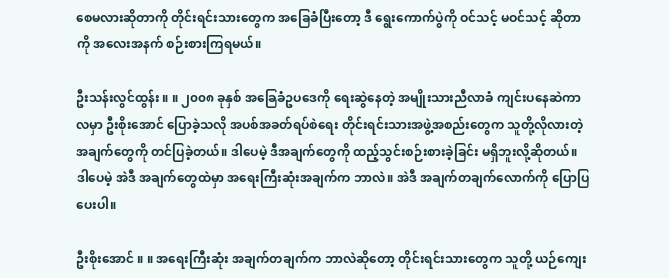စေမလားဆိုတာကို တိုင်းရင်းသားတွေက အခြေခံပြီးတော့ ဒီ ရွေးကောက်ပွဲကို ဝင်သင့် မဝင်သင့် ဆိုတာကို အလေးအနက် စဉ်းစားကြရမယ်။

ဦးသန်းလွင်ထွန်း ။ ။ ၂၀၀၈ ခုနှစ် အခြေခံဥပဒေကို ရေးဆွဲနေတဲ့ အမျိုးသားညီလာခံ ကျင်းပနေဆဲကာလမှာ ဦးစိုးအောင် ပြောခဲ့သလို အပစ်အခတ်ရပ်စဲရေး တိုင်းရင်းသားအဖွဲ့အစည်းတွေက သူတို့လိုလားတဲ့အချက်တွေကို တင်ပြခဲ့တယ်။ ဒါပေမဲ့ ဒီအချက်တွေကို ထည့်သွင်းစဉ်းစားခဲ့ခြင်း မရှိဘူးလို့ဆိုတယ်။ ဒါပေမဲ့ အဲဒီ အချက်တွေထဲမှာ အရေးကြီးဆုံးအချက်က ဘာလဲ။ အဲဒီ အချက်တချက်လောက်ကို ပြောပြပေးပါ။

ဦးစိုးအောင် ။ ။ အရေးကြီးဆုံး အချက်တချက်က ဘာလဲဆိုတော့ တိုင်းရင်းသားတွေက သူတို့ ယဉ်ကျေး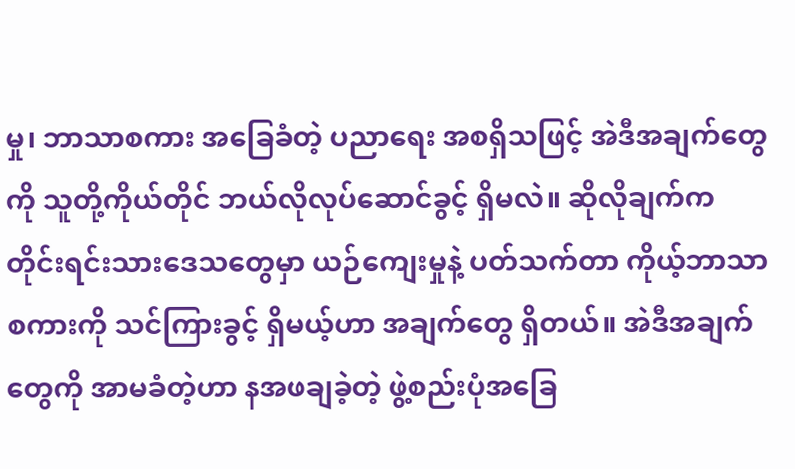မှု၊ ဘာသာစကား အခြေခံတဲ့ ပညာရေး အစရှိသဖြင့် အဲဒီအချက်တွေကို သူတို့ကိုယ်တိုင် ဘယ်လိုလုပ်ဆောင်ခွင့် ရှိမလဲ။ ဆိုလိုချက်က တိုင်းရင်းသားဒေသတွေမှာ ယဉ်ကျေးမှုနဲ့ ပတ်သက်တာ ကိုယ့်ဘာသာစကားကို သင်ကြားခွင့် ရှိမယ့်ဟာ အချက်တွေ ရှိတယ်။ အဲဒီအချက်တွေကို အာမခံတဲ့ဟာ နအဖချခဲ့တဲ့ ဖွဲ့စည်းပုံအခြေ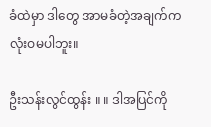ခံထဲမှာ ဒါတွေ အာမခံတဲ့အချက်က လုံးဝမပါဘူး။

ဦးသန်းလွင်ထွန်း ။ ။ ဒါအပြင်ကို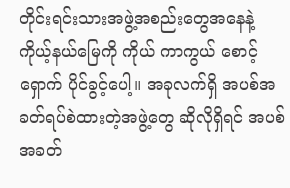တိုင်းရင်းသားအဖွဲ့အစည်းတွေအနေနဲ့ ကိုယ့်နယ်မြေကို ကိုယ် ကာကွယ် စောင့်ရှောက် ပိုင်ခွင့်ပေါ့။ အခုလက်ရှိ အပစ်အခတ်ရပ်စဲထားတဲ့အဖွဲ့တွေ ဆိုလိုရှိရင် အပစ်အခတ်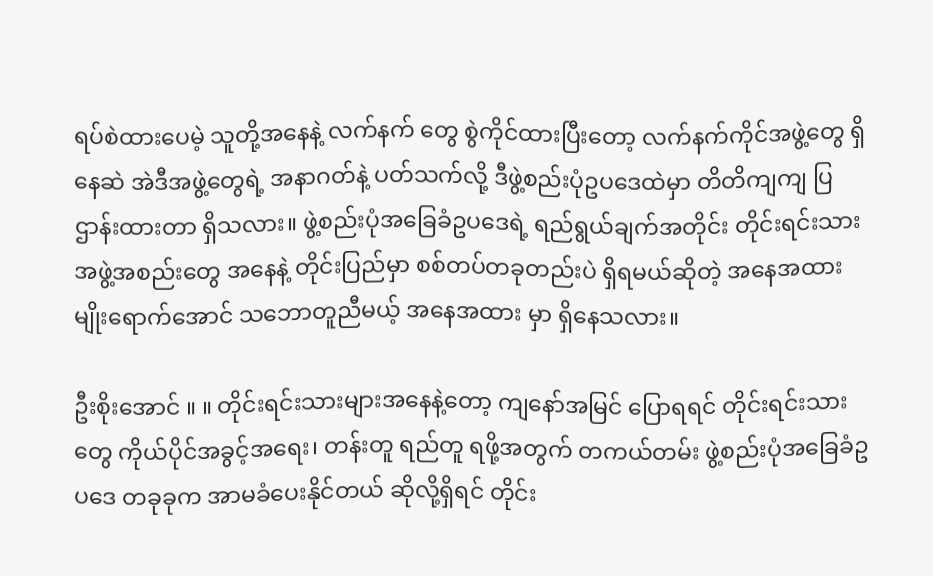ရပ်စဲထားပေမဲ့ သူတို့အနေနဲ့ လက်နက် တွေ စွဲကိုင်ထားပြီးတော့ လက်နက်ကိုင်အဖွဲ့တွေ ရှိနေဆဲ အဲဒီအဖွဲ့တွေရဲ့ အနာဂတ်နဲ့ ပတ်သက်လို့ ဒီဖွဲ့စည်းပုံဥပဒေထဲမှာ တိတိကျကျ ပြဌာန်းထားတာ ရှိသလား။ ဖွဲ့စည်းပုံအခြေခံဥပဒေရဲ့ ရည်ရွယ်ချက်အတိုင်း တိုင်းရင်းသား အဖွဲ့အစည်းတွေ အနေနဲ့ တိုင်းပြည်မှာ စစ်တပ်တခုတည်းပဲ ရှိရမယ်ဆိုတဲ့ အနေအထားမျိုးရောက်အောင် သဘောတူညီမယ့် အနေအထား မှာ ရှိနေသလား။

ဦးစိုးအောင် ။ ။ တိုင်းရင်းသားများအနေနဲ့တော့ ကျနော်အမြင် ပြောရရင် တိုင်းရင်းသားတွေ ကိုယ်ပိုင်အခွင့်အရေး၊ တန်းတူ ရည်တူ ရဖို့အတွက် တကယ်တမ်း ဖွဲ့စည်းပုံအခြေခံဥပဒေ တခုခုက အာမခံပေးနိုင်တယ် ဆိုလို့ရှိရင် တိုင်း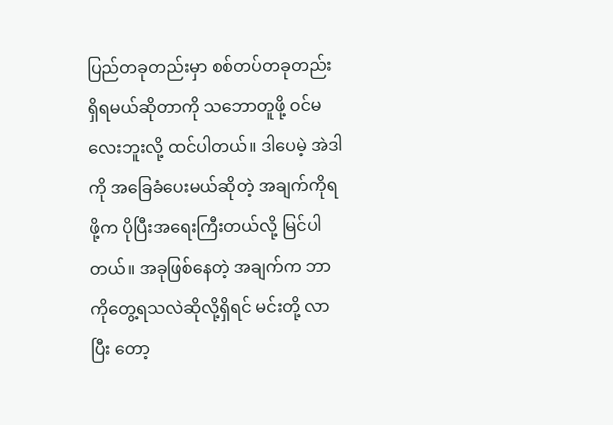ပြည်တခုတည်းမှာ စစ်တပ်တခုတည်း ရှိရမယ်ဆိုတာကို သဘောတူဖို့ ဝင်မလေးဘူးလို့ ထင်ပါတယ်။ ဒါပေမဲ့ အဲဒါကို အခြေခံပေးမယ်ဆိုတဲ့ အချက်ကိုရဖို့က ပိုပြီးအရေးကြီးတယ်လို့ မြင်ပါတယ်။ အခုဖြစ်နေတဲ့ အချက်က ဘာကိုတွေ့ရသလဲဆိုလို့ရှိရင် မင်းတို့ လာပြီး တော့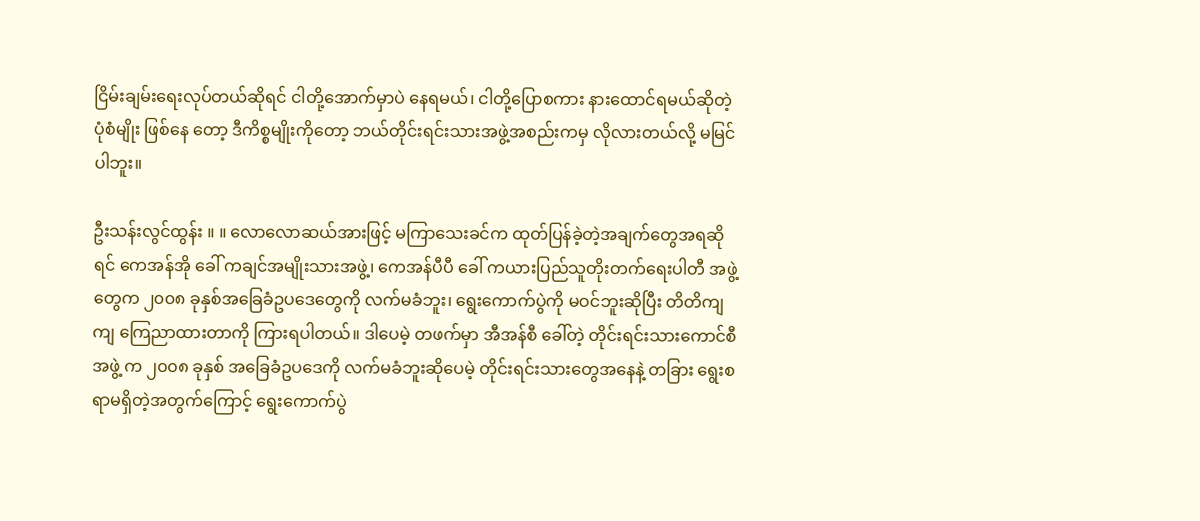ငြိမ်းချမ်းရေးလုပ်တယ်ဆိုရင် ငါတို့အောက်မှာပဲ နေရမယ်၊ ငါတို့ပြောစကား နားထောင်ရမယ်ဆိုတဲ့ ပုံစံမျိုး ဖြစ်နေ တော့ ဒီကိစ္စမျိုးကိုတော့ ဘယ်တိုင်းရင်းသားအဖွဲ့အစည်းကမှ လိုလားတယ်လို့ မမြင်ပါဘူး။

ဦးသန်းလွင်ထွန်း ။ ။ လောလောဆယ်အားဖြင့် မကြာသေးခင်က ထုတ်ပြန်ခဲ့တဲ့အချက်တွေအရဆိုရင် ကေအန်အို ခေါ် ကချင်အမျိုးသားအဖွဲ့၊ ကေအန်ပီပီ ခေါ် ကယားပြည်သူတိုးတက်ရေးပါတီ အဖွဲ့တွေက ၂၀၀၈ ခုနှစ်အခြေခံဥပဒေတွေကို လက်မခံဘူး၊ ရွေးကောက်ပွဲကို မဝင်ဘူးဆိုပြီး တိတိကျကျ ကြေညာထားတာကို ကြားရပါတယ်။ ဒါပေမဲ့ တဖက်မှာ အီအန်စီ ခေါ်တဲ့ တိုင်းရင်းသားကောင်စီအဖွဲ့ က ၂၀၀၈ ခုနှစ် အခြေခံဥပဒေကို လက်မခံဘူးဆိုပေမဲ့ တိုင်းရင်းသားတွေအနေနဲ့ တခြား ရွေးစရာမရှိတဲ့အတွက်ကြောင့် ရွေးကောက်ပွဲ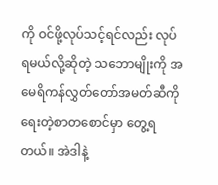ကို ဝင်ဖို့လုပ်သင့်ရင်လည်း လုပ်ရမယ်လို့ဆိုတဲ့ သဘောမျိုးကို အမေရိကန်လွှတ်တော်အမတ်ဆီကို ရေးတဲ့စာတစောင်မှာ တွေ့ရတယ်။ အဲဒါနဲ့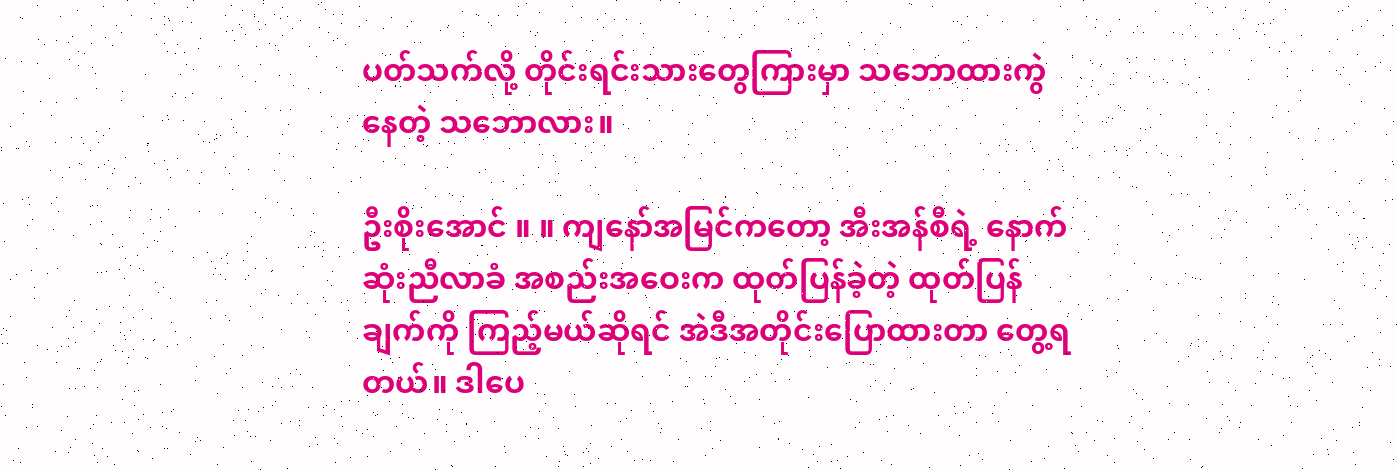ပတ်သက်လို့ တိုင်းရင်းသားတွေကြားမှာ သဘောထားကွဲနေတဲ့ သဘောလား။

ဦးစိုးအောင် ။ ။ ကျနော်အမြင်ကတော့ အီးအန်စီရဲ့ နောက်ဆုံးညီလာခံ အစည်းအဝေးက ထုတ်ပြန်ခဲ့တဲ့ ထုတ်ပြန်ချက်ကို ကြည့်မယ်ဆိုရင် အဲဒီအတိုင်းပြောထားတာ တွေ့ရတယ်။ ဒါပေ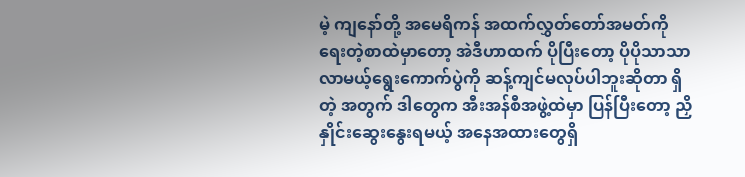မဲ့ ကျနော်တို့ အမေရိကန် အထက်လွှတ်တော်အမတ်ကို ရေးတဲ့စာထဲမှာတော့ အဲဒီဟာထက် ပိုပြီးတော့ ပိုပိုသာသာ လာမယ့်ရွေးကောက်ပွဲကို ဆန့်ကျင်မလုပ်ပါဘူးဆိုတာ ရှိတဲ့ အတွက် ဒါတွေက အီးအန်စီအဖွဲ့ထဲမှာ ပြန်ပြီးတော့ ညှိနှိုင်းဆွေးနွေးရမယ့် အနေအထားတွေရှိ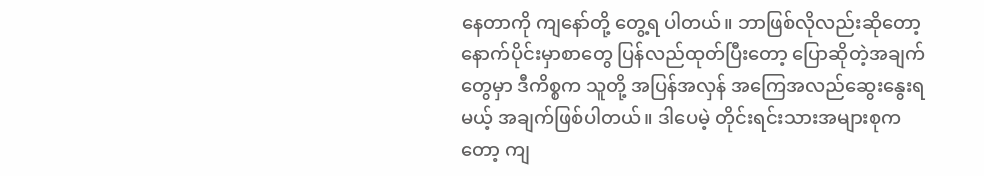နေတာကို ကျနော်တို့ တွေ့ရ ပါတယ်။ ဘာဖြစ်လိုလည်းဆိုတော့ နောက်ပိုင်းမှာစာတွေ ပြန်လည်ထုတ်ပြီးတော့ ပြောဆိုတဲ့အချက်တွေမှာ ဒီကိစ္စက သူတို့ အပြန်အလှန် အကြေအလည်ဆွေးနွေးရမယ့် အချက်ဖြစ်ပါတယ်။ ဒါပေမဲ့ တိုင်းရင်းသားအများစုကတော့ ကျ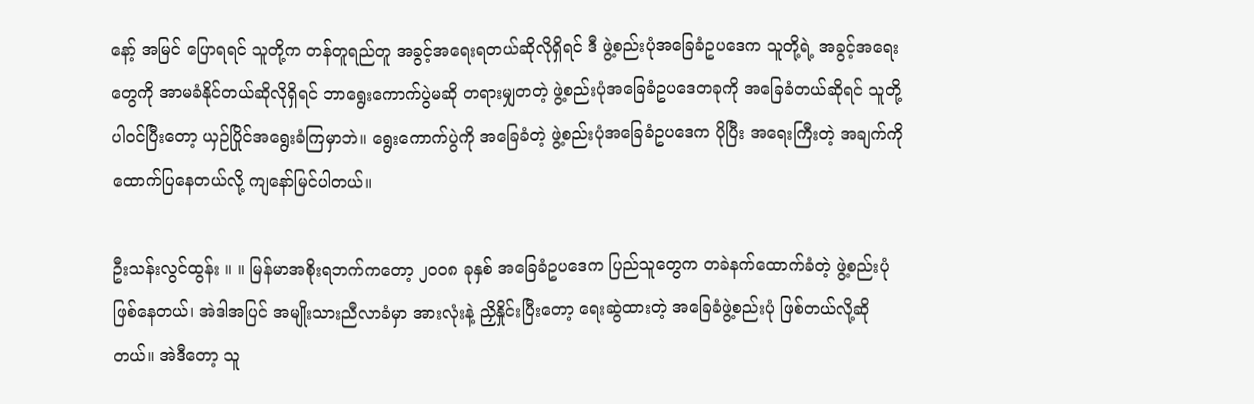နော့် အမြင် ပြောရရင် သူတို့က တန်တူရည်တူ အခွင့်အရေးရတယ်ဆိုလိုရှိရင် ဒီ ဖွဲ့စည်းပုံအခြေခံဥပဒေက သူတို့ရဲ့ အခွင့်အရေးတွေကို အာမခံနိုင်တယ်ဆိုလိုရှိရင် ဘာရွေးကောက်ပွဲမဆို တရားမျှတတဲ့ ဖွဲ့စည်းပုံအခြေခံဥပဒေတခုကို အခြေခံတယ်ဆိုရင် သူတို့ ပါဝင်ပြီးတော့ ယှဉ်ပြိုင်အရွေးခံကြမှာဘဲ။ ရွေးကောက်ပွဲကို အခြေခံတဲ့ ဖွဲ့စည်းပုံအခြေခံဥပဒေက ပိုပြီး အရေးကြီးတဲ့ အချက်ကို ထောက်ပြနေတယ်လို့ ကျနော်မြင်ပါတယ်။

ဦးသန်းလွင်ထွန်း ။ ။ မြန်မာအစိုးရဘက်ကတော့ ၂၀၀၈ ခုနှစ် အခြေခံဥပဒေက ပြည်သူတွေက တခဲနက်ထောက်ခံတဲ့ ဖွဲ့စည်းပုံဖြစ်နေတယ်၊ အဲဒါအပြင် အမျိုးသားညီလာခံမှာ အားလုံးနဲ့ ညှိနှိုင်းပြီးတော့ ရေးဆွဲထားတဲ့ အခြေခံဖွဲ့စည်းပုံ ဖြစ်တယ်လို့ဆိုတယ်။ အဲဒီတော့ သူ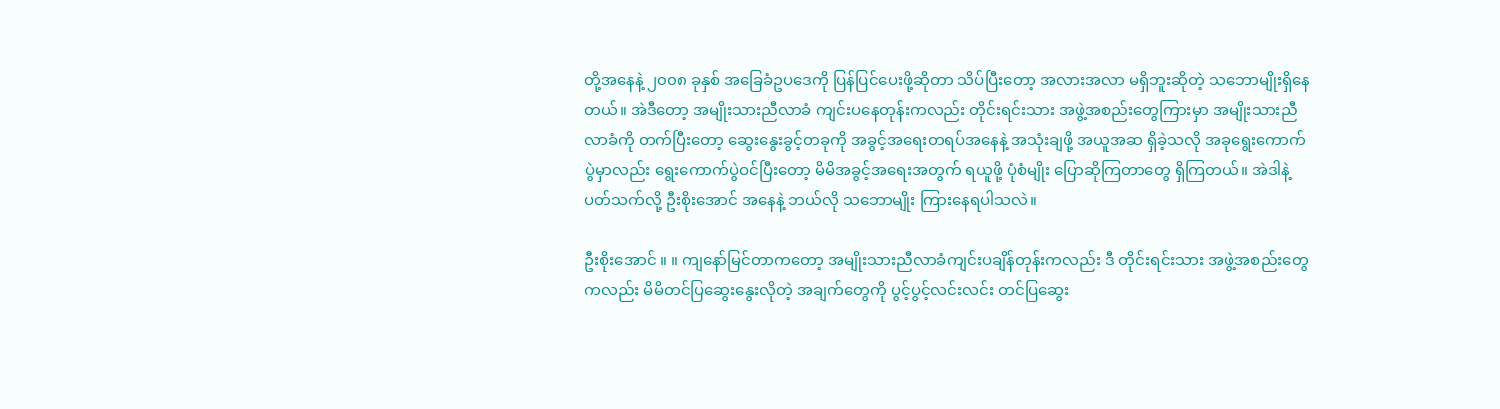တို့အနေနဲ့ ၂၀၀၈ ခုနှစ် အခြေခံဥပဒေကို ပြန်ပြင်ပေးဖို့ဆိုတာ သိပ်ပြီးတော့ အလားအလာ မရှိဘူးဆိုတဲ့ သဘောမျိုးရှိနေတယ်။ အဲဒီတော့ အမျိုးသားညီလာခံ ကျင်းပနေတုန်းကလည်း တိုင်းရင်းသား အဖွဲ့အစည်းတွေကြားမှာ အမျိုးသားညီလာခံကို တက်ပြီးတော့ ဆွေးနွေးခွင့်တခုကို အခွင့်အရေးတရပ်အနေနဲ့ အသုံးချဖို့ အယူအဆ ရှိခဲ့သလို အခုရွေးကောက်ပွဲမှာလည်း ရွေးကောက်ပွဲဝင်ပြီးတော့ မိမိအခွင့်အရေးအတွက် ရယူဖို့ ပုံစံမျိုး ပြောဆိုကြတာတွေ ရှိကြတယ်။ အဲဒါနဲ့ ပတ်သက်လို့ ဦးစိုးအောင် အနေနဲ့ ဘယ်လို သဘောမျိုး ကြားနေရပါသလဲ။

ဦးစိုးအောင် ။ ။ ကျနော်မြင်တာကတော့ အမျိုးသားညီလာခံကျင်းပချိန်တုန်းကလည်း ဒီ တိုင်းရင်းသား အဖွဲ့အစည်းတွေ ကလည်း မိမိတင်ပြဆွေးနွေးလိုတဲ့ အချက်တွေကို ပွင့်ပွင့်လင်းလင်း တင်ပြဆွေး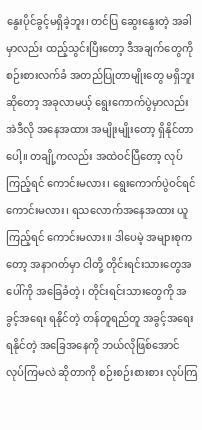နွေးပိုင်ခွင့်မရှိခဲ့ဘူး၊ တင်ပြ ဆွေးနွေးတဲ့ အခါမှာလည်း ထည့်သွင်းပြီးတော့ ဒီအချက်တွေကို စဉ်းစားလက်ခံ အတည်ပြုတာမျိုးတွေ မရှိဘူးဆိုတော့ အခုလာမယ့် ရွေးကောက်ပွဲမှာလည်း အဲဒီလို အနေအထား အမျိုးမျိုးတော့ ရှိနိုင်တာပေါ့။ တချို့ကလည်း အထဲဝင်ပြီတော့ လုပ်ကြည့်ရင် ကောင်းမလား၊ ရွေးကောက်ပွဲဝင်ရင် ကောင်းမလား၊ ရသလောက်အနေအထား ယူကြည့်ရင် ကောင်းမလား။ ဒါပေမဲ့ အများစုကတော့ အနာဂတ်မှာ ငါတို့ တိုင်းရင်းသားတွေအပေါ်ကို အခြေခံတဲ့၊ တိုင်းရင်းသားတွေကို အခွင့်အရေး ရနိုင်တဲ့ တန်တူရည်တူ အခွင့်အရေးရနိုင်တဲ့ အခြေအနေကို ဘယ်လိုဖြစ်အောင် လုပ်ကြမလဲ ဆိုတာကို စဉ်းစဉ်းစားစား လုပ်ကြ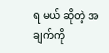ရ မယ် ဆိုတဲ့ အချက်ကို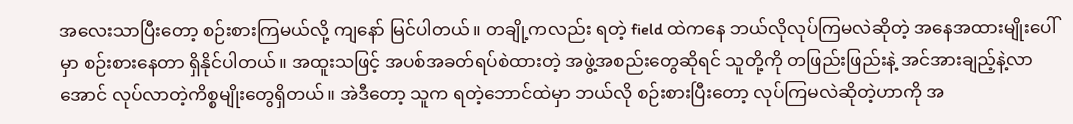အလေးသာပြီးတော့ စဉ်းစားကြမယ်လို့ ကျနော် မြင်ပါတယ်။ တချို့ကလည်း ရတဲ့ field ထဲကနေ ဘယ်လိုလုပ်ကြမလဲဆိုတဲ့ အနေအထားမျိုးပေါ်မှာ စဉ်းစားနေတာ ရှိနိုင်ပါတယ်။ အထူးသဖြင့် အပစ်အခတ်ရပ်စဲထားတဲ့ အဖွဲ့အစည်းတွေဆိုရင် သူတို့ကို တဖြည်းဖြည်းနဲ့ အင်အားချည့်နဲ့လာအောင် လုပ်လာတဲ့ကိစ္စမျိုးတွေရှိတယ်။ အဲဒီတော့ သူက ရတဲ့ဘောင်ထဲမှာ ဘယ်လို စဉ်းစားပြီးတော့ လုပ်ကြမလဲဆိုတဲ့ဟာကို အ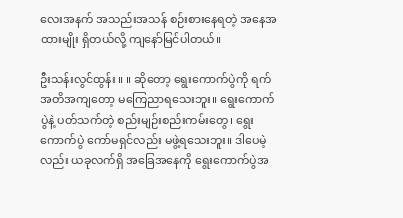လေးအနက် အသည်းအသန် စဉ်းစားနေရတဲ့ အနေအထားမျိုး ရှိတယ်လို့ ကျနော်မြင်ပါတယ်။

ဦးသန်းလွင်ထွန်း ။ ။ ဆိုတော့ ရွေးကောက်ပွဲကို ရက်အတိအကျတော့ မကြေညာရသေးဘူး။ ရွေးကောက်ပွဲနဲ့ ပတ်သက်တဲ့ စည်းမျဉ်းစည်းကမ်းတွေ၊ ရွေးကောက်ပွဲ ကော်မရှင်လည်း မဖွဲ့ရသေးဘူး။ ဒါပေမဲ့လည်း ယခုလက်ရှိ အခြေအနေကို ရွေးကောက်ပွဲအ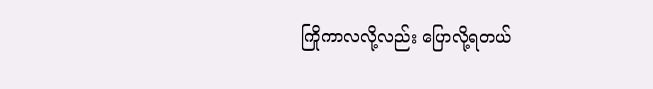ကြိုကာလလို့လည်း ပြောလို့ရတယ်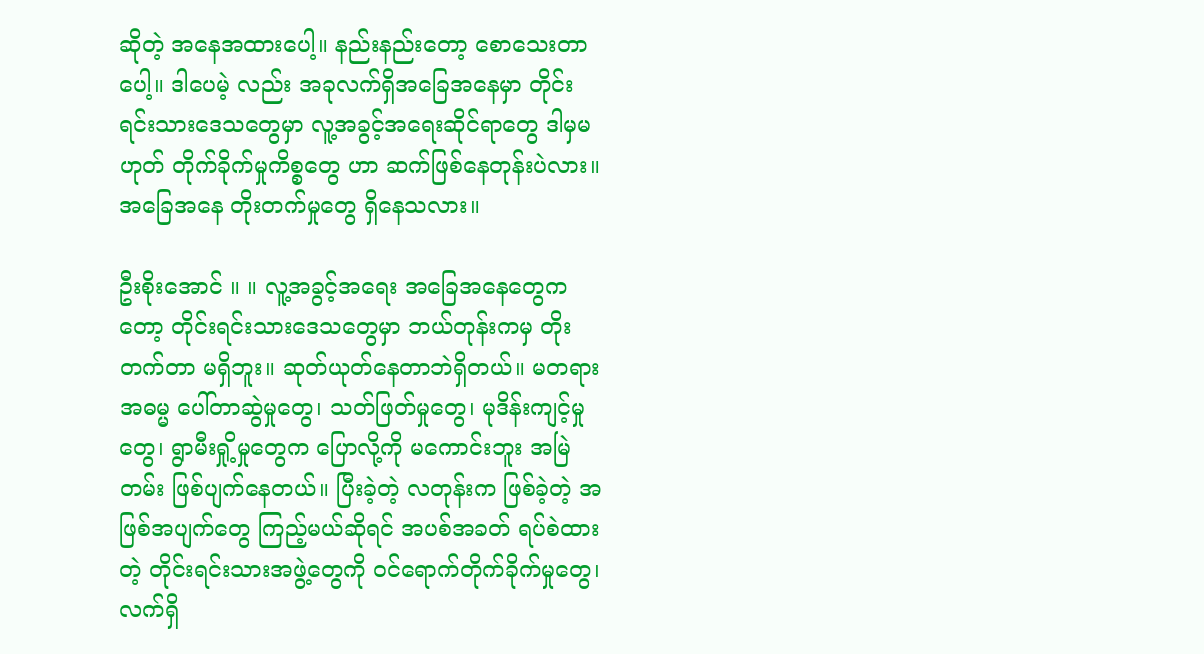ဆိုတဲ့ အနေအထားပေါ့။ နည်းနည်းတော့ စောသေးတာပေါ့။ ဒါပေမဲ့ လည်း အခုလက်ရှိအခြေအနေမှာ တိုင်းရင်းသားဒေသတွေမှာ လူ့အခွင့်အရေးဆိုင်ရာတွေ ဒါမှမဟုတ် တိုက်ခိုက်မှုကိစ္စတွေ ဟာ ဆက်ဖြစ်နေတုန်းပဲလား။ အခြေအနေ တိုးတက်မှုတွေ ရှိနေသလား။

ဦးစိုးအောင် ။ ။ လူ့အခွင့်အရေး အခြေအနေတွေကတော့ တိုင်းရင်းသားဒေသတွေမှာ ဘယ်တုန်းကမှ တိုးတက်တာ မရှိဘူး။ ဆုတ်ယုတ်နေတာဘဲရှိတယ်။ မတရားအဓမ္မ ပေါ်တာဆွဲမှုတွေ၊ သတ်ဖြတ်မှုတွေ၊ မုဒိန်းကျင့်မှုတွေ၊ ရွာမီးရှို့မှုတွေက ပြောလို့ကို မကောင်းဘူး အမြဲတမ်း ဖြစ်ပျက်နေတယ်။ ပြီးခဲ့တဲ့ လတုန်းက ဖြစ်ခဲ့တဲ့ အဖြစ်အပျက်တွေ ကြည့်မယ်ဆိုရင် အပစ်အခတ် ရပ်စဲထားတဲ့ တိုင်းရင်းသားအဖွဲ့တွေကို ဝင်ရောက်တိုက်ခိုက်မှုတွေ၊ လက်ရှိ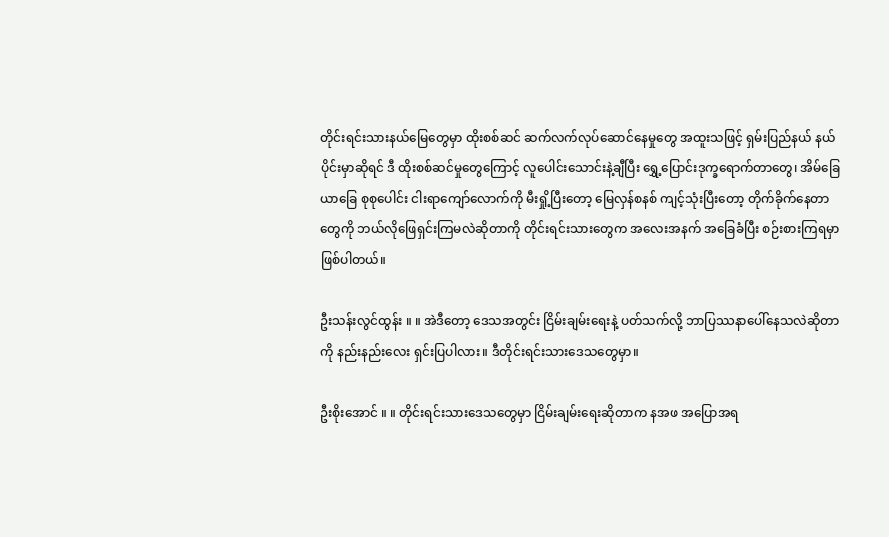တိုင်းရင်းသားနယ်မြေတွေမှာ ထိုးစစ်ဆင် ဆက်လက်လုပ်ဆောင်နေမှုတွေ အထူးသဖြင့် ရှမ်းပြည်နယ် နယ်ပိုင်းမှာဆိုရင် ဒီ ထိုးစစ်ဆင်မှုတွေကြောင့် လူပေါင်းသောင်းနဲ့ချီပြီး ရွှေ့ပြောင်းဒုက္ခရောက်တာတွေ၊ အိမ်ခြေယာခြေ စုစုပေါင်း ငါးရာကျော်လောက်ကို မီးရှို့ပြီးတော့ မြေလှန်စနစ် ကျင့်သုံးပြီးတော့ တိုက်ခိုက်နေတာတွေကို ဘယ်လိုဖြေရှင်းကြမလဲဆိုတာကို တိုင်းရင်းသားတွေက အလေးအနက် အခြေခံပြီး စဉ်းစားကြရမှာ ဖြစ်ပါတယ်။

ဦးသန်းလွင်ထွန်း ။ ။ အဲဒီတော့ ဒေသအတွင်း ငြိမ်းချမ်းရေးနဲ့ ပတ်သက်လို့ ဘာပြဿနာပေါ်နေသလဲဆိုတာကို နည်းနည်းလေး ရှင်းပြပါလား။ ဒီတိုင်းရင်းသားဒေသတွေမှာ။

ဦးစိုးအောင် ။ ။ တိုင်းရင်းသားဒေသတွေမှာ ငြိမ်းချမ်းရေးဆိုတာက နအဖ အပြောအရ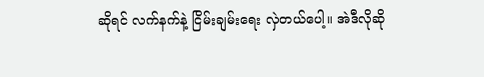ဆိုရင် လက်နက်နဲ့ ငြိမ်းချမ်းရေး လှဲတယ်ပေါ့။ အဲဒီလိုဆို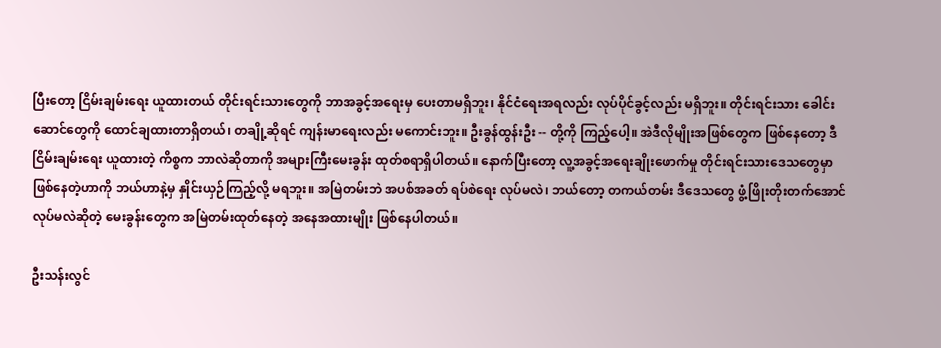ပြီးတော့ ငြိမ်းချမ်းရေး ယူထားတယ် တိုင်းရင်းသားတွေကို ဘာအခွင့်အရေးမှ ပေးတာမရှိဘူး၊ နိုင်ငံရေးအရလည်း လုပ်ပိုင်ခွင့်လည်း မရှိဘူး။ တိုင်းရင်းသား ခေါင်းဆောင်တွေကို ထောင်ချထားတာရှိတယ်၊ တချို့ဆိုရင် ကျန်းမာရေးလည်း မကောင်းဘူး။ ဦးခွန်ထွန်းဦး -- တို့ကို ကြည့်ပေါ့။ အဲဒီလိုမျိုးအဖြစ်တွေက ဖြစ်နေတော့ ဒီ ငြိမ်းချမ်းရေး ယူထားတဲ့ ကိစ္စက ဘာလဲဆိုတာကို အများကြီးမေးခွန်း ထုတ်စရာရှိပါတယ်။ နောက်ပြီးတော့ လူ့အခွင့်အရေးချိုးဖောက်မှု တိုင်းရင်းသားဒေသတွေမှာ ဖြစ်နေတဲ့ဟာကို ဘယ်ဟာနဲ့မှ နှိုင်းယှဉ်ကြည့်လို့ မရဘူး။ အမြဲတမ်းဘဲ အပစ်အခတ် ရပ်စဲရေး လုပ်မလဲ၊ ဘယ်တော့ တကယ်တမ်း ဒီဒေသတွေ ဖွံ့ဖြိုးတိုးတက်အောင် လုပ်မလဲဆိုတဲ့ မေးခွန်းတွေက အမြဲတမ်းထုတ်နေတဲ့ အနေအထားမျိုး ဖြစ်နေပါတယ်။

ဦးသန်းလွင်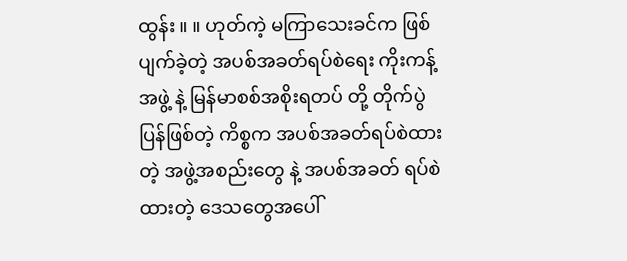ထွန်း ။ ။ ဟုတ်ကဲ့ မကြာသေးခင်က ဖြစ်ပျက်ခဲ့တဲ့ အပစ်အခတ်ရပ်စဲရေး ကိုးကန့်အဖွဲ့ နဲ့ မြန်မာစစ်အစိုးရတပ် တို့ တိုက်ပွဲပြန်ဖြစ်တဲ့ ကိစ္စက အပစ်အခတ်ရပ်စဲထားတဲ့ အဖွဲ့အစည်းတွေ နဲ့ အပစ်အခတ် ရပ်စဲထားတဲ့ ဒေသတွေအပေါ်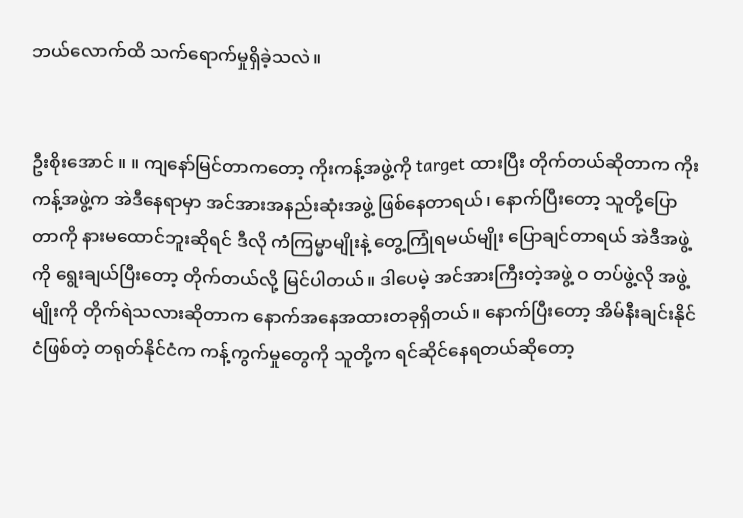ဘယ်လောက်ထိ သက်ရောက်မှုရှိခဲ့သလဲ။


ဦးစိုးအောင် ။ ။ ကျနော်မြင်တာကတော့ ကိုးကန့်အဖွဲ့ကို target ထားပြီး တိုက်တယ်ဆိုတာက ကိုးကန့်အဖွဲ့က အဲဒီနေရာမှာ အင်အားအနည်းဆုံးအဖွဲ့ ဖြစ်နေတာရယ်၊ နောက်ပြီးတော့ သူတို့ပြောတာကို နားမထောင်ဘူးဆိုရင် ဒီလို ကံကြမ္မာမျိုးနဲ့ တွေ့ကြုံရမယ်မျိုး ပြောချင်တာရယ် အဲဒီအဖွဲ့ကို ရွေးချယ်ပြီးတော့ တိုက်တယ်လို့ မြင်ပါတယ်။ ဒါပေမဲ့ အင်အားကြီးတဲ့အဖွဲ့ ဝ တပ်ဖွဲ့လို အဖွဲ့မျိုးကို တိုက်ရဲသလားဆိုတာက နောက်အနေအထားတခုရှိတယ်။ နောက်ပြီးတော့ အိမ်နီးချင်းနိုင်ငံဖြစ်တဲ့ တရုတ်နိုင်ငံက ကန့်ကွက်မှုတွေကို သူတို့က ရင်ဆိုင်နေရတယ်ဆိုတော့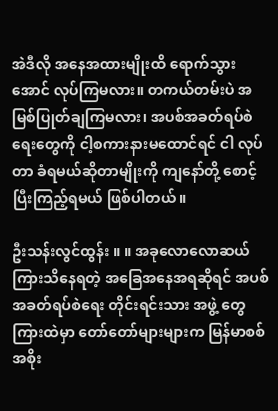အဲဒီလို အနေအထားမျိုးထိ ရောက်သွားအောင် လုပ်ကြမလား။ တကယ်တမ်းပဲ အမြစ်ပြုတ်ချကြမလား၊ အပစ်အခတ်ရပ်စဲရေးတွေကို ငါ့စကားနားမထောင်ရင် ငါ လုပ်တာ ခံရမယ်ဆိုတာမျိုးကို ကျနော်တို့ စောင့်ပြီးကြည့်ရမယ် ဖြစ်ပါတယ်။

ဦးသန်းလွင်ထွန်း ။ ။ အခုလောလောဆယ် ကြားသိနေရတဲ့ အခြေအနေအရဆိုရင် အပစ်အခတ်ရပ်စဲရေး တိုင်းရင်းသား အဖွဲ့ တွေ ကြားထဲမှာ တော်တော်များများက မြန်မာစစ်အစိုး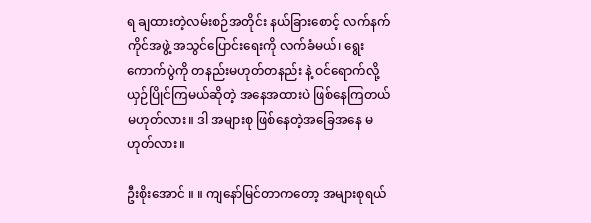ရ ချထားတဲ့လမ်းစဉ်အတိုင်း နယ်ခြားစောင့် လက်နက်ကိုင်အဖွဲ့ အသွင်ပြောင်းရေးကို လက်ခံမယ်၊ ရွေးကောက်ပွဲကို တနည်းမဟုတ်တနည်း နဲ့ ဝင်ရောက်လို့ ယှဉ်ပြိုင်ကြမယ်ဆိုတဲ့ အနေအထားပဲ ဖြစ်နေကြတယ်မဟုတ်လား။ ဒါ အများစု ဖြစ်နေတဲ့အခြေအနေ မဟုတ်လား။

ဦးစိုးအောင် ။ ။ ကျနော်မြင်တာကတော့ အများစုရယ်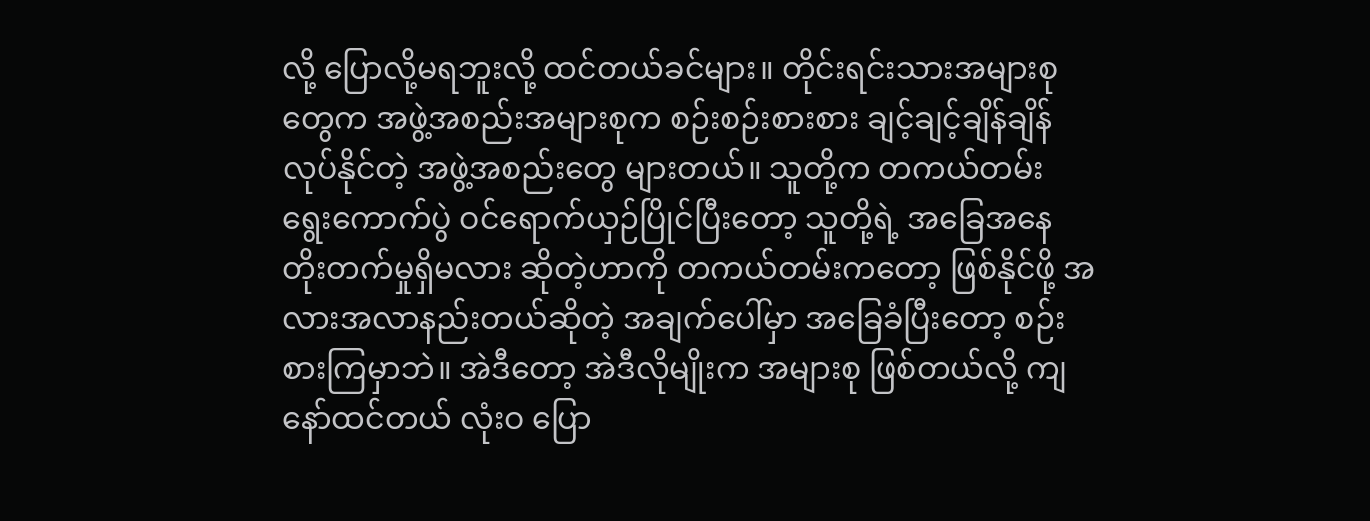လို့ ပြောလို့မရဘူးလို့ ထင်တယ်ခင်များ။ တိုင်းရင်းသားအများစုတွေက အဖွဲ့အစည်းအများစုက စဉ်းစဉ်းစားစား ချင့်ချင့်ချိန်ချိန် လုပ်နိုင်တဲ့ အဖွဲ့အစည်းတွေ များတယ်။ သူတို့က တကယ်တမ်း ရွေးကောက်ပွဲ ဝင်ရောက်ယှဉ်ပြိုင်ပြီးတော့ သူတို့ရဲ့ အခြေအနေ တိုးတက်မှုရှိမလား ဆိုတဲ့ဟာကို တကယ်တမ်းကတော့ ဖြစ်နိုင်ဖို့ အလားအလာနည်းတယ်ဆိုတဲ့ အချက်ပေါ်မှာ အခြေခံပြီးတော့ စဉ်းစားကြမှာဘဲ။ အဲဒီတော့ အဲဒီလိုမျိုးက အများစု ဖြစ်တယ်လို့ ကျနော်ထင်တယ် လုံးဝ ပြော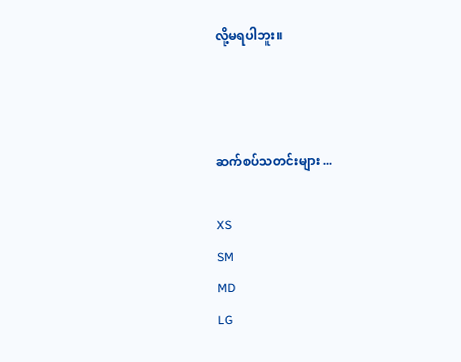လို့မရပါဘူး။



ဆက်စပ်သတင်းများ ...

XS
SM
MD
LG